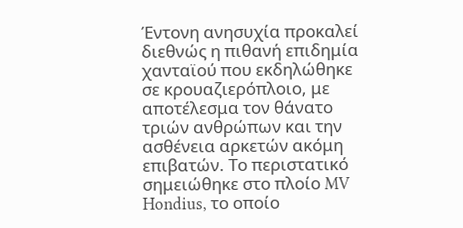Έντονη ανησυχία προκαλεί διεθνώς η πιθανή επιδημία χανταϊού που εκδηλώθηκε σε κρουαζιερόπλοιο, με αποτέλεσμα τον θάνατο τριών ανθρώπων και την ασθένεια αρκετών ακόμη επιβατών. Το περιστατικό σημειώθηκε στο πλοίο MV Hondius, το οποίο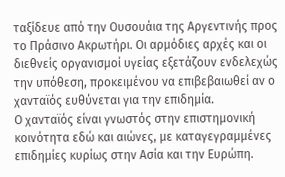ταξίδευε από την Ουσουάια της Αργεντινής προς το Πράσινο Ακρωτήρι. Οι αρμόδιες αρχές και οι διεθνείς οργανισμοί υγείας εξετάζουν ενδελεχώς την υπόθεση, προκειμένου να επιβεβαιωθεί αν ο χανταϊός ευθύνεται για την επιδημία.
Ο χανταϊός είναι γνωστός στην επιστημονική κοινότητα εδώ και αιώνες, με καταγεγραμμένες επιδημίες κυρίως στην Ασία και την Ευρώπη.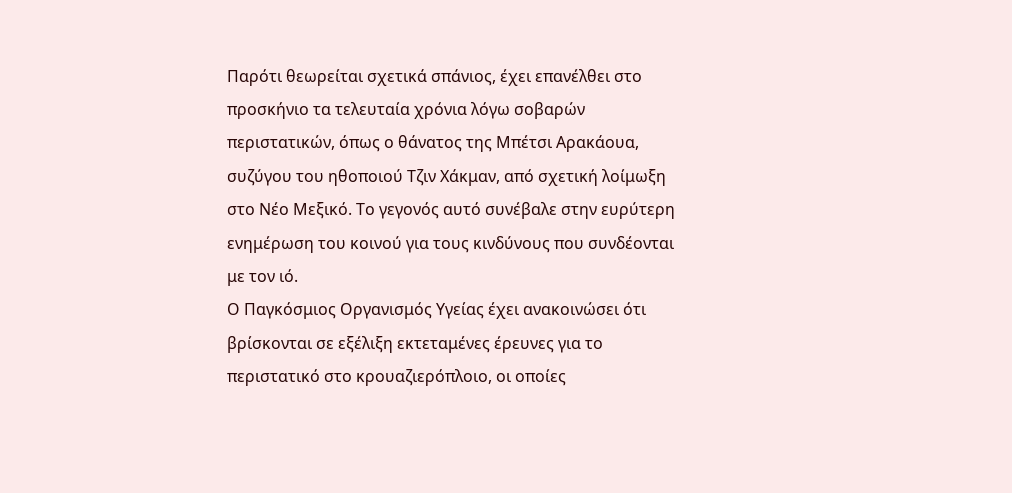Παρότι θεωρείται σχετικά σπάνιος, έχει επανέλθει στο προσκήνιο τα τελευταία χρόνια λόγω σοβαρών περιστατικών, όπως ο θάνατος της Μπέτσι Αρακάουα, συζύγου του ηθοποιού Τζιν Χάκμαν, από σχετική λοίμωξη στο Νέο Μεξικό. Το γεγονός αυτό συνέβαλε στην ευρύτερη ενημέρωση του κοινού για τους κινδύνους που συνδέονται με τον ιό.
Ο Παγκόσμιος Οργανισμός Υγείας έχει ανακοινώσει ότι βρίσκονται σε εξέλιξη εκτεταμένες έρευνες για το περιστατικό στο κρουαζιερόπλοιο, οι οποίες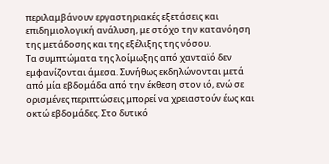περιλαμβάνουν εργαστηριακές εξετάσεις και επιδημιολογική ανάλυση, με στόχο την κατανόηση της μετάδοσης και της εξέλιξης της νόσου.
Τα συμπτώματα της λοίμωξης από χανταϊό δεν εμφανίζονται άμεσα. Συνήθως εκδηλώνονται μετά από μία εβδομάδα από την έκθεση στον ιό, ενώ σε ορισμένες περιπτώσεις μπορεί να χρειαστούν έως και οκτώ εβδομάδες. Στο δυτικό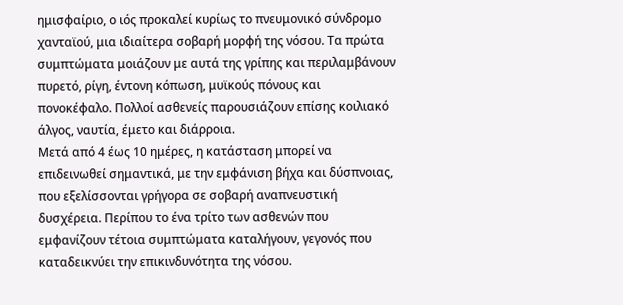ημισφαίριο, ο ιός προκαλεί κυρίως το πνευμονικό σύνδρομο χανταϊού, μια ιδιαίτερα σοβαρή μορφή της νόσου. Τα πρώτα συμπτώματα μοιάζουν με αυτά της γρίπης και περιλαμβάνουν πυρετό, ρίγη, έντονη κόπωση, μυϊκούς πόνους και πονοκέφαλο. Πολλοί ασθενείς παρουσιάζουν επίσης κοιλιακό άλγος, ναυτία, έμετο και διάρροια.
Μετά από 4 έως 10 ημέρες, η κατάσταση μπορεί να επιδεινωθεί σημαντικά, με την εμφάνιση βήχα και δύσπνοιας, που εξελίσσονται γρήγορα σε σοβαρή αναπνευστική δυσχέρεια. Περίπου το ένα τρίτο των ασθενών που εμφανίζουν τέτοια συμπτώματα καταλήγουν, γεγονός που καταδεικνύει την επικινδυνότητα της νόσου.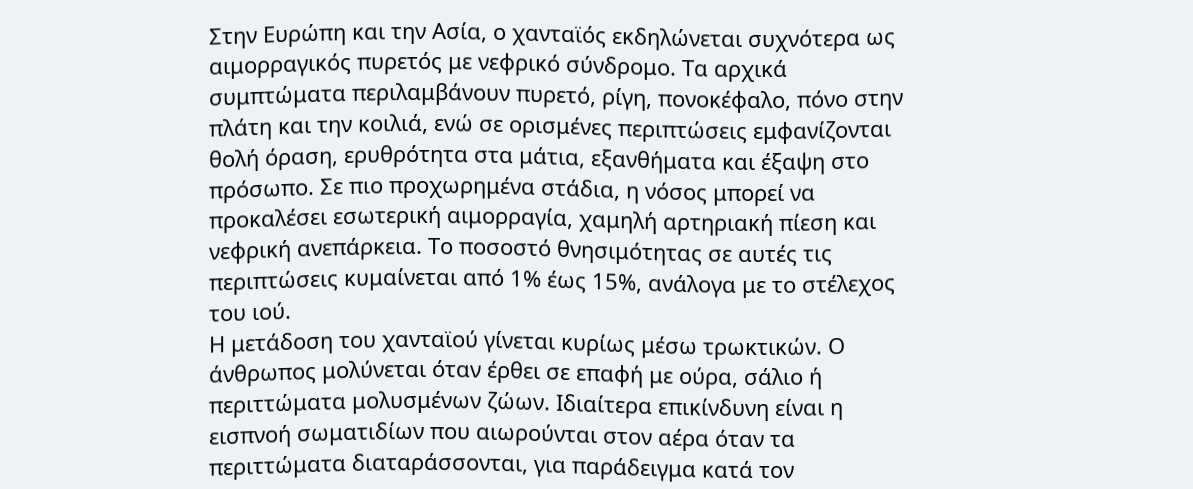Στην Ευρώπη και την Ασία, ο χανταϊός εκδηλώνεται συχνότερα ως αιμορραγικός πυρετός με νεφρικό σύνδρομο. Τα αρχικά συμπτώματα περιλαμβάνουν πυρετό, ρίγη, πονοκέφαλο, πόνο στην πλάτη και την κοιλιά, ενώ σε ορισμένες περιπτώσεις εμφανίζονται θολή όραση, ερυθρότητα στα μάτια, εξανθήματα και έξαψη στο πρόσωπο. Σε πιο προχωρημένα στάδια, η νόσος μπορεί να προκαλέσει εσωτερική αιμορραγία, χαμηλή αρτηριακή πίεση και νεφρική ανεπάρκεια. Το ποσοστό θνησιμότητας σε αυτές τις περιπτώσεις κυμαίνεται από 1% έως 15%, ανάλογα με το στέλεχος του ιού.
Η μετάδοση του χανταϊού γίνεται κυρίως μέσω τρωκτικών. Ο άνθρωπος μολύνεται όταν έρθει σε επαφή με ούρα, σάλιο ή περιττώματα μολυσμένων ζώων. Ιδιαίτερα επικίνδυνη είναι η εισπνοή σωματιδίων που αιωρούνται στον αέρα όταν τα περιττώματα διαταράσσονται, για παράδειγμα κατά τον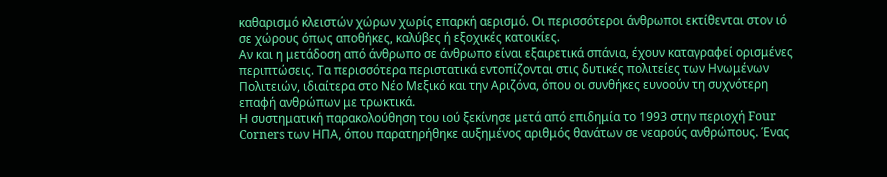καθαρισμό κλειστών χώρων χωρίς επαρκή αερισμό. Οι περισσότεροι άνθρωποι εκτίθενται στον ιό σε χώρους όπως αποθήκες, καλύβες ή εξοχικές κατοικίες.
Αν και η μετάδοση από άνθρωπο σε άνθρωπο είναι εξαιρετικά σπάνια, έχουν καταγραφεί ορισμένες περιπτώσεις. Τα περισσότερα περιστατικά εντοπίζονται στις δυτικές πολιτείες των Ηνωμένων Πολιτειών, ιδιαίτερα στο Νέο Μεξικό και την Αριζόνα, όπου οι συνθήκες ευνοούν τη συχνότερη επαφή ανθρώπων με τρωκτικά.
Η συστηματική παρακολούθηση του ιού ξεκίνησε μετά από επιδημία το 1993 στην περιοχή Four Corners των ΗΠΑ, όπου παρατηρήθηκε αυξημένος αριθμός θανάτων σε νεαρούς ανθρώπους. Ένας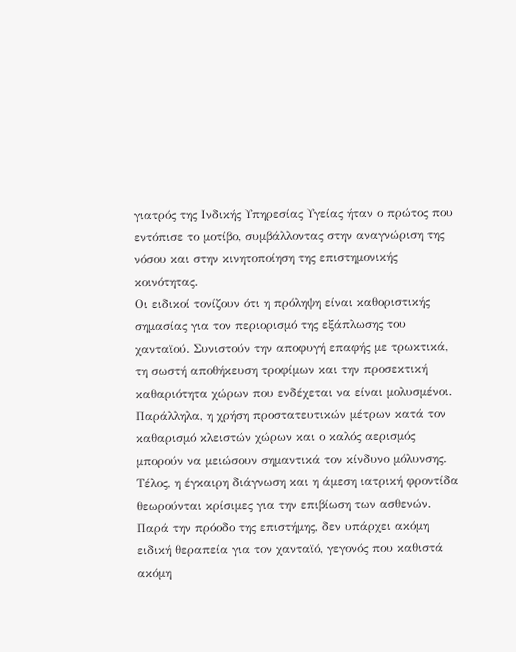γιατρός της Ινδικής Υπηρεσίας Υγείας ήταν ο πρώτος που εντόπισε το μοτίβο, συμβάλλοντας στην αναγνώριση της νόσου και στην κινητοποίηση της επιστημονικής κοινότητας.
Οι ειδικοί τονίζουν ότι η πρόληψη είναι καθοριστικής σημασίας για τον περιορισμό της εξάπλωσης του χανταϊού. Συνιστούν την αποφυγή επαφής με τρωκτικά, τη σωστή αποθήκευση τροφίμων και την προσεκτική καθαριότητα χώρων που ενδέχεται να είναι μολυσμένοι. Παράλληλα, η χρήση προστατευτικών μέτρων κατά τον καθαρισμό κλειστών χώρων και ο καλός αερισμός μπορούν να μειώσουν σημαντικά τον κίνδυνο μόλυνσης.
Τέλος, η έγκαιρη διάγνωση και η άμεση ιατρική φροντίδα θεωρούνται κρίσιμες για την επιβίωση των ασθενών. Παρά την πρόοδο της επιστήμης, δεν υπάρχει ακόμη ειδική θεραπεία για τον χανταϊό, γεγονός που καθιστά ακόμη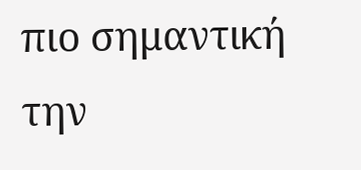πιο σημαντική την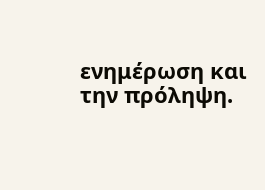ενημέρωση και την πρόληψη.